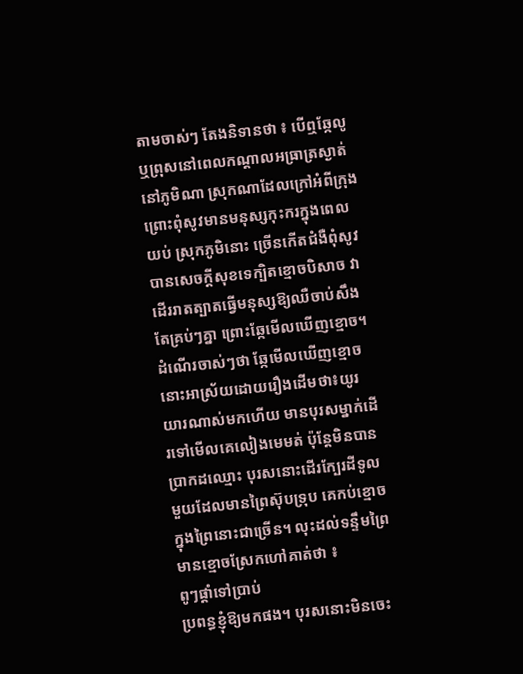តាមចាស់ៗ តែងនិទានថា ៖ បើឮឆ្កែលូ ឬព្រុសនៅពេលកណ្ដាលអធ្រាត្រស្ងាត់ នៅភូមិណា ស្រុកណាដែលក្រៅអំពីក្រុង ព្រោះពុំសូវមានមនុស្សកុះករក្នុងពេលយប់ ស្រុកភូមិនោះ ច្រើនកើតជំងឺពុំសូវបានសេចក្ដីសុខទេក្បិតខ្មោចបិសាច វាដើររាតត្បាតធ្វើមនុស្សឱ្យឈឺចាប់សឹងតែគ្រប់ៗគ្នា ព្រោះឆ្កែមើលឃើញខ្មោច។ ដំណើរចាស់ៗថា ឆ្កែមើលឃើញខ្មោចនោះអាស្រ័យដោយរឿងដើមថា៖យូរយារណាស់មកហើយ មានបុរសម្នាក់ដើរទៅមើលគេលៀងមេមត់ ប៉ុន្ដែមិនបានប្រាកដឈ្មោះ បុរសនោះដើរក្បែរដីទូលមួយដែលមានព្រៃស៊ុបទ្រុប គេកប់ខ្មោចក្នុងព្រៃនោះជាច្រើន។ លុះដល់ទន្ទឹមព្រៃមានខ្មោចស្រែកហៅគាត់ថា ៖
ពូៗផ្ដាំទៅប្រាប់
ប្រពន្ធខ្ញុំឱ្យមកផង។ បុរសនោះមិនចេះ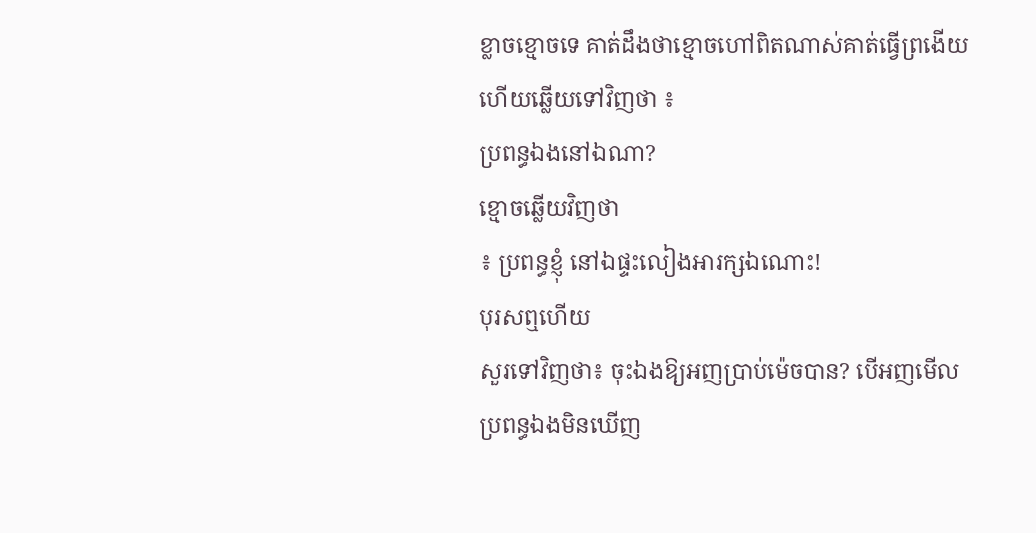ខ្លាចខ្មោចទេ គាត់ដឹងថាខ្មោចហៅពិតណាស់គាត់ធ្វើព្រងើយ
ហើយឆ្លើយទៅវិញថា ៖
ប្រពន្ធឯងនៅឯណា?
ខ្មោចឆ្លើយវិញថា
៖ ប្រពន្ធខ្ញុំ នៅឯផ្ទះលៀងអារក្សឯណោះ!
បុរសឮហើយ
សួរទៅវិញថា៖ ចុះឯងឱ្យអញប្រាប់ម៉េចបាន? បើអញមើលប្រពន្ធឯងមិនឃើញ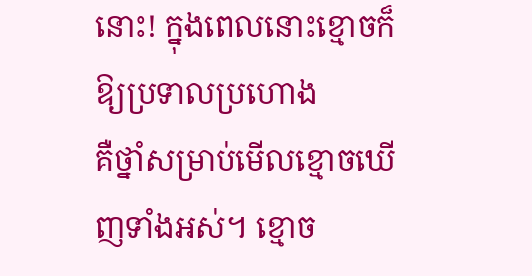នោះ! ក្នុងពេលនោះខ្មោចក៏ឱ្យប្រទាលប្រហោង
គឺថ្នាំសម្រាប់មើលខ្មោចឃើញទាំងអស់។ ខ្មោច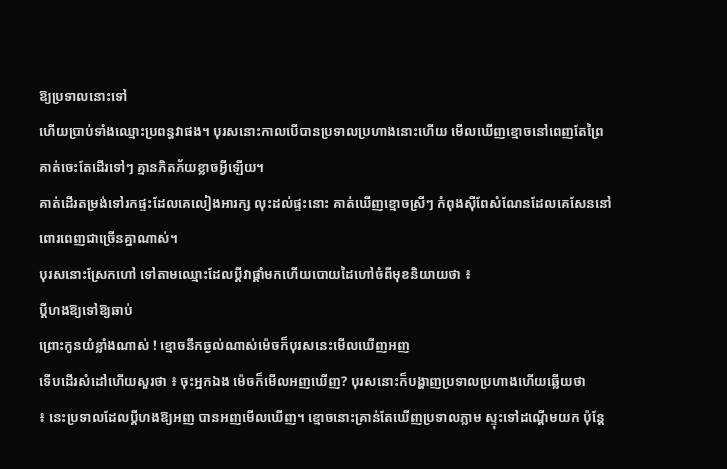ឱ្យប្រទាលនោះទៅ
ហើយប្រាប់ទាំងឈ្មោះប្រពន្ធវាផង។ បុរសនោះកាលបើបានប្រទាលប្រហាងនោះហើយ មើលឃើញខ្មោចនៅពេញតែព្រៃ
គាត់ចេះតែដើរទៅៗ គ្មានភិតភ័យខ្លាចអ្វីឡើយ។
គាត់ដើរតម្រង់ទៅរកផ្ទះដែលគេលៀងអារក្ស លុះដល់ផ្ទះនោះ គាត់ឃើញខ្មោចស្រីៗ កំពុងស៊ីពែសំណែនដែលគេសែននៅពោរពេញជាច្រើនគ្នាណាស់។
បុរសនោះស្រែកហៅ ទៅតាមឈ្មោះដែលប្ដីវាផ្ដាំមកហើយបោយដៃហៅចំពីមុខនិយាយថា ៖
ប្ដីហងឱ្យទៅឱ្យឆាប់
ព្រោះកូនយំខ្លាំងណាស់ ! ខ្មោចនឹកឆ្ងល់ណាស់ម៉េចក៏បុរសនេះមើលឃើញអញ
ទើបដើរសំដៅហើយសួរថា ៖ ចុះអ្នកឯង ម៉េចក៏មើលអញឃើញ? បុរសនោះក៏បង្ហាញប្រទាលប្រហាងហើយឆ្លើយថា
៖ នេះប្រទាលដែលប្ដីហងឱ្យអញ បានអញមើលឃើញ។ ខ្មោចនោះគ្រាន់តែឃើញប្រទាលភ្លាម ស្ទុះទៅដណ្ដើមយក ប៉ុន្ដែ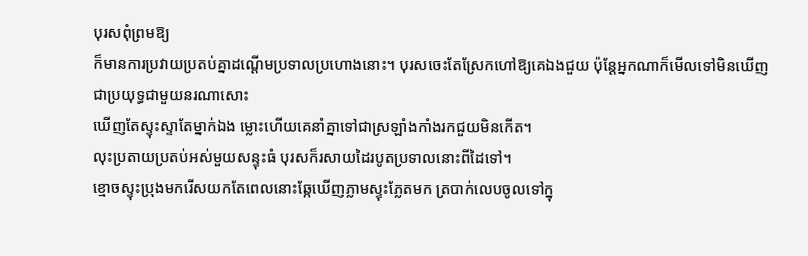បុរសពុំព្រមឱ្យ
ក៏មានការប្រវាយប្រតប់គ្នាដណ្ដើមប្រទាលប្រហោងនោះ។ បុរសចេះតែស្រែកហៅឱ្យគេឯងជួយ ប៉ុន្ដែអ្នកណាក៏មើលទៅមិនឃើញជាប្រយុទ្ធជាមួយនរណាសោះ
ឃើញតែស្ទុះស្ទាតែម្នាក់ឯង ម្លោះហើយគេនាំគ្នាទៅជាស្រឡាំងកាំងរកជួយមិនកើត។
លុះប្រតាយប្រតប់អស់មួយសន្ទុះធំ បុរសក៏រសាយដៃរបូតប្រទាលនោះពីដៃទៅ។
ខ្មោចស្ទុះប្រុងមករើសយកតែពេលនោះឆ្កែឃើញភ្លាមស្ទុះភ្លែតមក ត្របាក់លេបចូលទៅក្នុ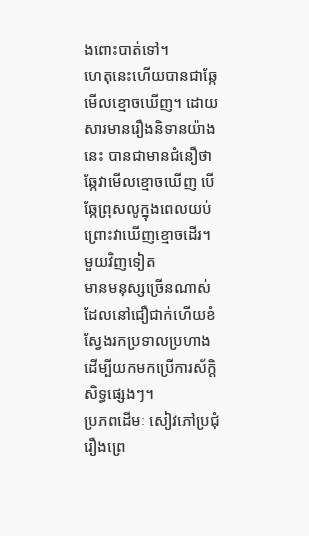ងពោះបាត់ទៅ។
ហេតុនេះហើយបានជាឆ្កែមើលខ្មោចឃើញ។ ដោយសារមានរឿងនិទានយ៉ាងនេះ បានជាមានជំនឿថា
ឆ្កែវាមើលខ្មោចឃើញ បើឆ្កែព្រុសលូក្នុងពេលយប់ ព្រោះវាឃើញខ្មោចដើរ។ មួយវិញទៀត
មានមនុស្សច្រើនណាស់ ដែលនៅជឿជាក់ហើយខំស្វែងរកប្រទាលប្រហាង
ដើម្បីយកមកប្រើការស័ក្ដិសិទ្ធផ្សេងៗ។
ប្រភពដើមៈ សៀវភៅប្រជុំរឿងព្រេ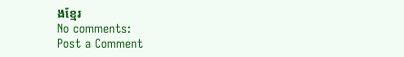ងខ្មែរ
No comments:
Post a Comment